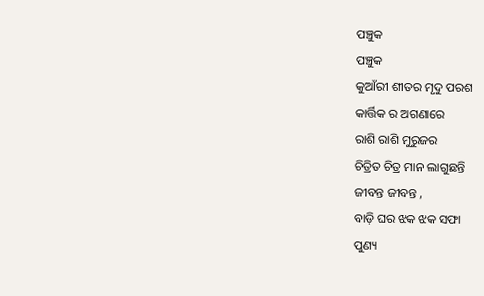ପଞ୍ଚୁକ
ପଞ୍ଚୁକ
କୁଆଁରୀ ଶୀତର ମୃଦୁ ପରଶ
କାର୍ତ୍ତିକ ର ଅଗଣାରେ
ରାଶି ରାଶି ମୁରୁଜର
ଚିତ୍ରିତ ଚିତ୍ର ମାନ ଲାଗୁଛନ୍ତି
ଜୀବନ୍ତ ଜୀବନ୍ତ ,
ବାଡ଼ି ଘର ଝକ ଝକ ସଫା
ପୁଣ୍ୟ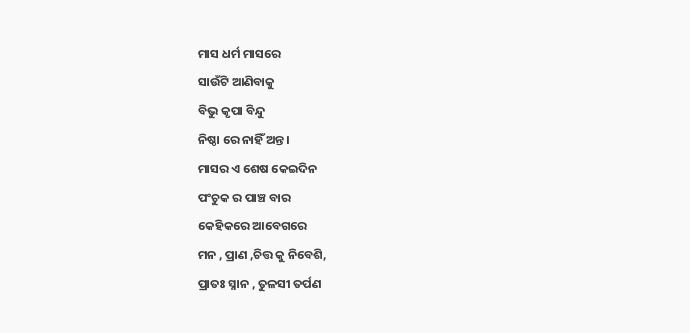ମାସ ଧର୍ମ ମାସରେ
ସାଉଁଟି ଆଣିବାକୁ
ବିଭୁ କୃପା ବିନ୍ଦୁ
ନିଷ୍ଠା ରେ ନାହିଁ ଅନ୍ତ ।
ମାସର ଏ ଶେଷ କେଇଦିନ
ପଂଚୁକ ର ପାଞ୍ଚ ବାର
କେହିକରେ ଆବେଗରେ
ମନ , ପ୍ରାଣ ,ଚିତ୍ତ କୁ ନିବେଶି,
ପ୍ରାତଃ ସ୍ନାନ , ତୁଳସୀ ତର୍ପଣ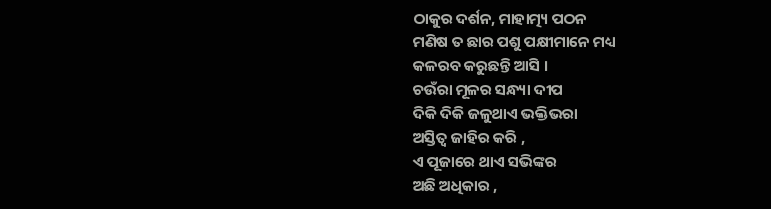ଠାକୁର ଦର୍ଶନ, ମାହାତ୍ମ୍ୟ ପଠନ
ମଣିଷ ତ ଛାର ପଶୁ ପକ୍ଷୀମାନେ ମଧ୍ୟ
କଳରବ କରୁଛନ୍ତି ଆସି ।
ଚଉଁରା ମୂଳର ସନ୍ଧ୍ୟା ଦୀପ
ଦିକି ଦିକି ଜଳୁଥାଏ ଭକ୍ତିଭରା
ଅସ୍ତିତ୍ୱ ଜାହିର କରି ,
ଏ ପୂଜାରେ ଥାଏ ସଭିଙ୍କର
ଅଛି ଅଧିକାର ,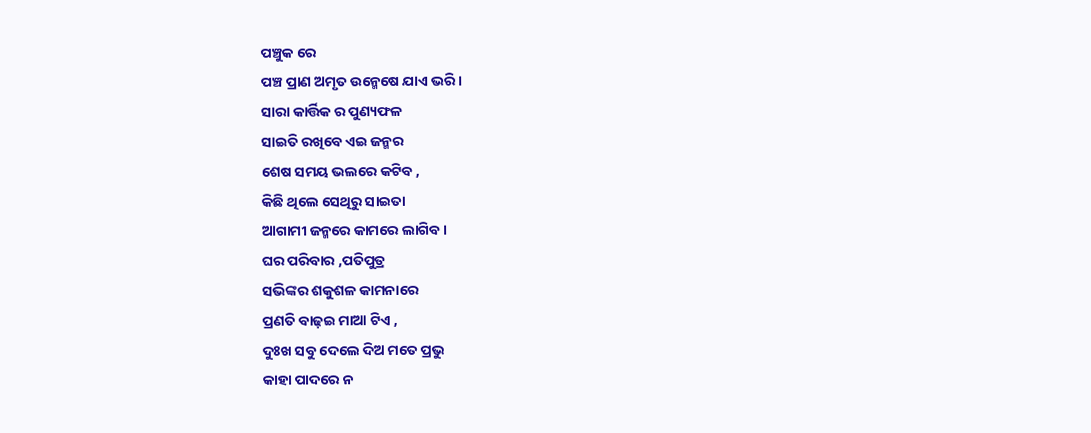ପଞ୍ଚୁକ ରେ
ପଞ୍ଚ ପ୍ରାଣ ଅମୃତ ଉନ୍ମେଷେ ଯାଏ ଭରି ।
ସାରା କାର୍ତ୍ତିକ ର ପୁଣ୍ୟଫଳ
ସାଇତି ରଖିବେ ଏଇ ଜନ୍ମର
ଶେଷ ସମୟ ଭଲରେ କଟିବ ,
କିଛି ଥିଲେ ସେଥିରୁ ସାଇତା
ଆଗାମୀ ଜନ୍ମରେ କାମରେ ଲାଗିବ ।
ଘର ପରିବାର ,ପତିପୁତ୍ର
ସଭିଙ୍କର ଶକୁଶଳ କାମନାରେ
ପ୍ରଣତି ବାଢ଼ଇ ମାଆ ଟିଏ ,
ଦୁଃଖ ସବୁ ଦେଲେ ଦିଅ ମତେ ପ୍ରଭୁ
କାହା ପାଦରେ ନ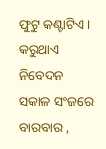ଫୁଟୁ କଣ୍ଟାଟିଏ ।
କରୁଥାଏ ନିବେଦନ
ସକାଳ ସଂଜରେ ବାରବାର ,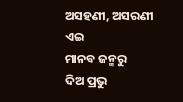ଅସହଣୀ, ଅସରଣୀ ଏଇ
ମାନବ ଜନ୍ମରୁ
ଦିଅ ପ୍ରଭୁ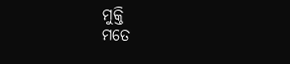ମୁକ୍ତି
ମତେ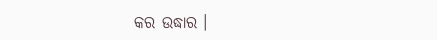କର ଉଦ୍ଧାର ।